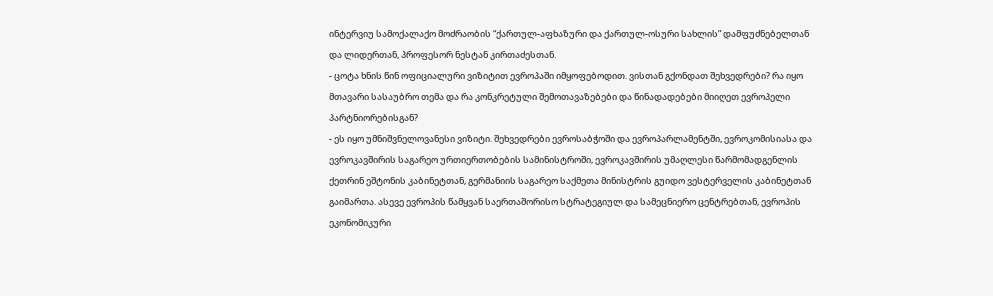ინტერვიუ სამოქალაქო მოძრაობის “ქართულ-აფხაზური და ქართულ-ოსური სახლის” დამფუძნებელთან და ლიდერთან, პროფესორ ნესტან კირთაძესთან.
- ცოტა ხნის წინ ოფიციალური ვიზიტით ევროპაში იმყოფებოდით. ვისთან გქონდათ შეხვედრები? რა იყო მთავარი სასაუბრო თემა და რა კონკრეტული შემოთავაზებები და წინადადებები მიიღეთ ევროპელი პარტნიორებისგან?
- ეს იყო უმნიშვნელოვანესი ვიზიტი. შეხვედრები ევროსაბჭოში და ევროპარლამენტში, ევროკომისიასა და ევროკავშირის საგარეო ურთიერთობების სამინისტროში, ევროკავშირის უმაღლესი წარმომადგენლის ქეთრინ ეშტონის კაბინეტთან, გერმანიის საგარეო საქმეთა მინისტრის გუიდო ვესტერველის კაბინეტთან გაიმართა. ასევე ევროპის წამყვან საერთაშორისო სტრატეგიულ და სამეცნიერო ცენტრებთან, ევროპის ეკონომიკური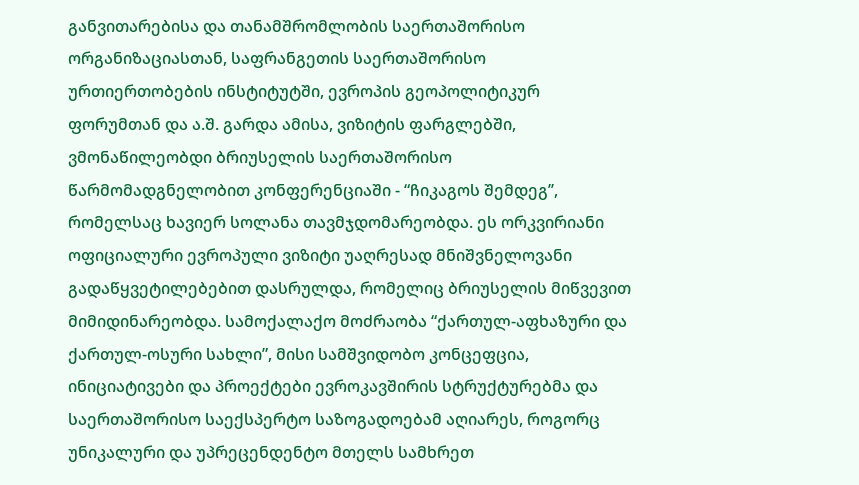განვითარებისა და თანამშრომლობის საერთაშორისო ორგანიზაციასთან, საფრანგეთის საერთაშორისო ურთიერთობების ინსტიტუტში, ევროპის გეოპოლიტიკურ ფორუმთან და ა.შ. გარდა ამისა, ვიზიტის ფარგლებში, ვმონაწილეობდი ბრიუსელის საერთაშორისო წარმომადგნელობით კონფერენციაში - “ჩიკაგოს შემდეგ’’, რომელსაც ხავიერ სოლანა თავმჯდომარეობდა. ეს ორკვირიანი ოფიციალური ევროპული ვიზიტი უაღრესად მნიშვნელოვანი გადაწყვეტილებებით დასრულდა, რომელიც ბრიუსელის მიწვევით მიმიდინარეობდა. სამოქალაქო მოძრაობა “ქართულ-აფხაზური და ქართულ-ოსური სახლი”, მისი სამშვიდობო კონცეფცია, ინიციატივები და პროექტები ევროკავშირის სტრუქტურებმა და საერთაშორისო საექსპერტო საზოგადოებამ აღიარეს, როგორც უნიკალური და უპრეცენდენტო მთელს სამხრეთ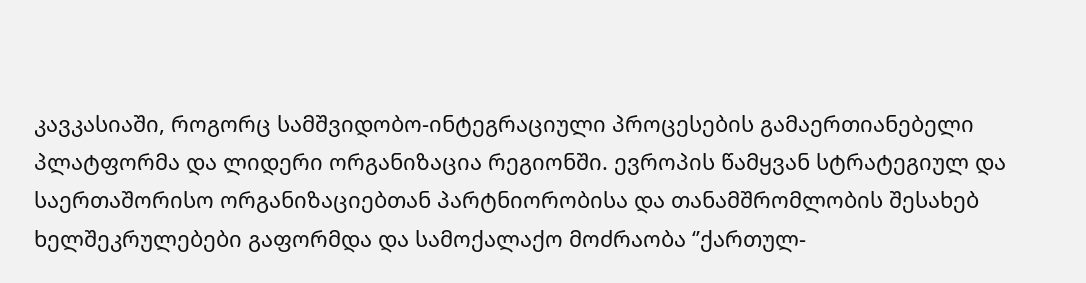კავკასიაში, როგორც სამშვიდობო-ინტეგრაციული პროცესების გამაერთიანებელი პლატფორმა და ლიდერი ორგანიზაცია რეგიონში. ევროპის წამყვან სტრატეგიულ და საერთაშორისო ორგანიზაციებთან პარტნიორობისა და თანამშრომლობის შესახებ ხელშეკრულებები გაფორმდა და სამოქალაქო მოძრაობა ‘’ქართულ-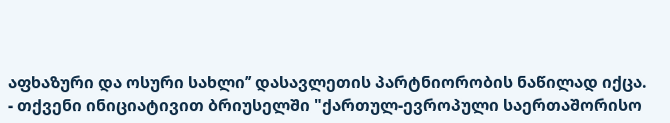აფხაზური და ოსური სახლი’’ დასავლეთის პარტნიორობის ნაწილად იქცა.
- თქვენი ინიციატივით ბრიუსელში "ქართულ-ევროპული საერთაშორისო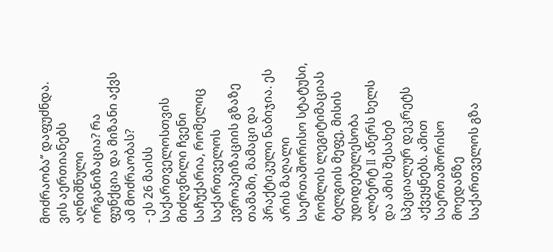მოძრაობა’’ დაფუძნდა. ვის აერთიანებს აღნიშნული ორგანიზაცია? რა ფუნქცია და მიზანი აქვს ამ მოძრაობას?
- ეს 26 მაისს საქართველოსთვის მიძღვნილი ჩვენი საჩუქარია, რომელიც საქართველოს ევროპეიზაციის გზაზე თამამი, მამაცი და პრაქტიკული ნაბიჯია. ეს არის მაღალი საერთაშორისო სტატუსი, რომლის ლეგიტიმაციას ბელგიის მეფე, მისის უდიდებულესობა ალბერტ II აწერს ხელს და ამის შესახებ სპეციალურ დეკრეტს აქვეყნებს. ამით საერთაშორისო მოედანზე საქართველოს გზა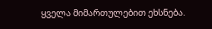ყველა მიმართულებით ეხსნება.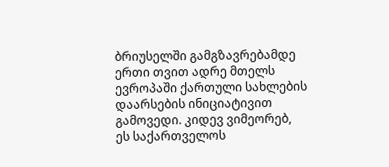ბრიუსელში გამგზავრებამდე ერთი თვით ადრე მთელს ევროპაში ქართული სახლების დაარსების ინიციატივით გამოვედი. კიდევ ვიმეორებ, ეს საქართველოს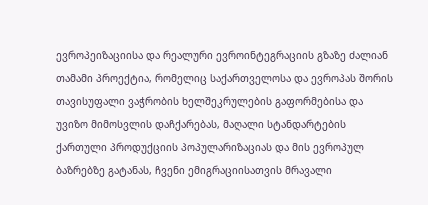ევროპეიზაციისა და რეალური ევროინტეგრაციის გზაზე ძალიან თამამი პროექტია, რომელიც საქართველოსა და ევროპას შორის თავისუფალი ვაჭრობის ხელშეკრულების გაფორმებისა და უვიზო მიმოსვლის დაჩქარებას, მაღალი სტანდარტების ქართული პროდუქციის პოპულარიზაციას და მის ევროპულ ბაზრებზე გატანას, ჩვენი ემიგრაციისათვის მრავალი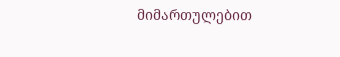მიმართულებით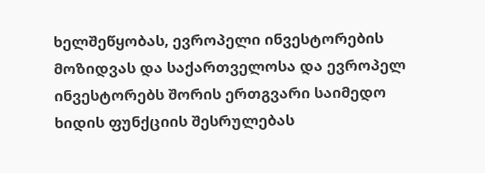ხელშეწყობას, ევროპელი ინვესტორების მოზიდვას და საქართველოსა და ევროპელ ინვესტორებს შორის ერთგვარი საიმედო ხიდის ფუნქციის შესრულებას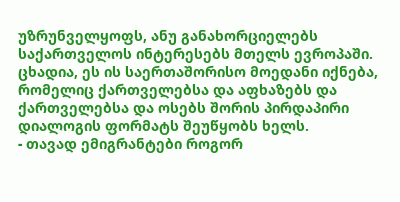უზრუნველყოფს, ანუ განახორციელებს საქართველოს ინტერესებს მთელს ევროპაში. ცხადია, ეს ის საერთაშორისო მოედანი იქნება, რომელიც ქართველებსა და აფხაზებს და ქართველებსა და ოსებს შორის პირდაპირი დიალოგის ფორმატს შეუწყობს ხელს.
- თავად ემიგრანტები როგორ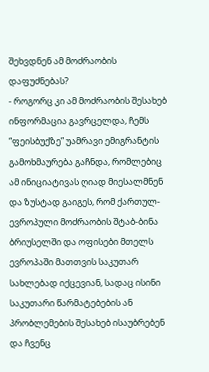შეხვდნენ ამ მოძრაობის დაფუძნებას?
- როგორც კი ამ მოძრაობის შესახებ ინფორმაცია გავრცელდა, ჩემს “ფეისბუქზე” უამრავი ემიგრანტის გამოხმაურება გაჩნდა, რომლებიც ამ ინიციატივას ღიად მიესალმნენ და ზუსტად გაიგეს, რომ ქართულ-ევროპული მოძრაობის შტაბ-ბინა ბრიუსელში და ოფისები მთელს ევროპაში მათთვის საკუთარ სახლებად იქცევიან, სადაც ისინი საკუთარი წარმატებების ან პრობლემების შესახებ ისაუბრებენ და ჩვენც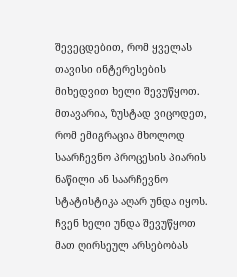შევეცდებით, რომ ყველას თავისი ინტერესების მიხედვით ხელი შევუწყოთ. მთავარია, ზუსტად ვიცოდეთ, რომ ემიგრაცია მხოლოდ საარჩევნო პროცესის პიარის ნაწილი ან საარჩევნო სტატისტიკა აღარ უნდა იყოს. ჩვენ ხელი უნდა შევუწყოთ მათ ღირსეულ არსებობას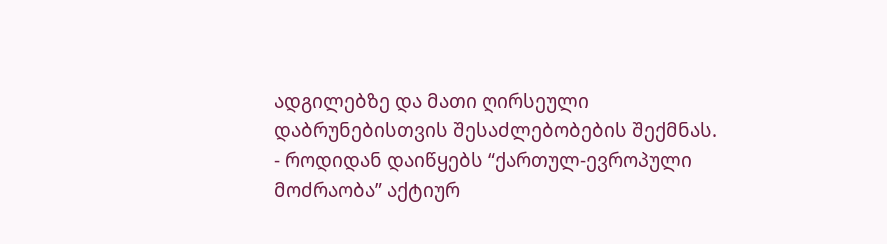ადგილებზე და მათი ღირსეული დაბრუნებისთვის შესაძლებობების შექმნას.
- როდიდან დაიწყებს “ქართულ-ევროპული მოძრაობა” აქტიურ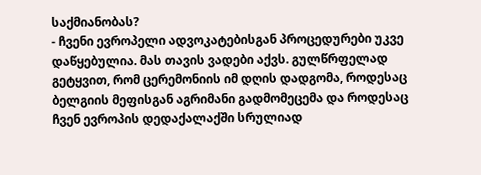საქმიანობას?
- ჩვენი ევროპელი ადვოკატებისგან პროცედურები უკვე დაწყებულია. მას თავის ვადები აქვს. გულწრფელად გეტყვით, რომ ცერემონიის იმ დღის დადგომა, როდესაც ბელგიის მეფისგან აგრიმანი გადმომეცემა და როდესაც ჩვენ ევროპის დედაქალაქში სრულიად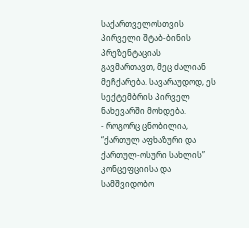საქართველოსთვის პირველი შტაბ-ბინის პრეზენტაციას გავმართავთ, მეც ძალიან მეჩქარება. სავარაუდოდ, ეს სექტემბრის პირველ ნახევარში მოხდება.
- როგორც ცნობილია, “ქართულ აფხაზური და ქართულ-ოსური სახლის” კონცეფციისა და სამშვიდობო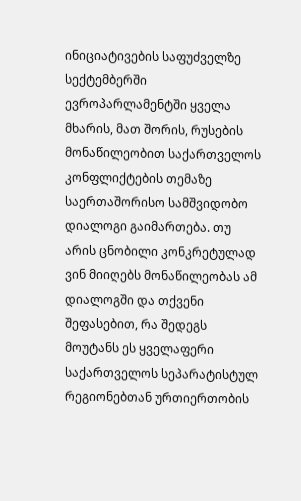ინიციატივების საფუძველზე სექტემბერში ევროპარლამენტში ყველა მხარის, მათ შორის, რუსების მონაწილეობით საქართველოს კონფლიქტების თემაზე საერთაშორისო სამშვიდობო დიალოგი გაიმართება. თუ არის ცნობილი კონკრეტულად ვინ მიიღებს მონაწილეობას ამ დიალოგში და თქვენი შეფასებით, რა შედეგს მოუტანს ეს ყველაფერი საქართველოს სეპარატისტულ რეგიონებთან ურთიერთობის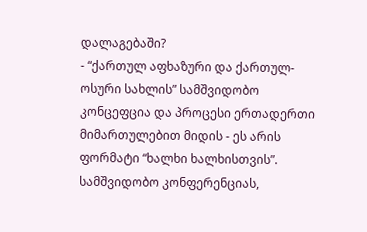დალაგებაში?
- “ქართულ აფხაზური და ქართულ-ოსური სახლის” სამშვიდობო კონცეფცია და პროცესი ერთადერთი მიმართულებით მიდის - ეს არის ფორმატი “ხალხი ხალხისთვის”. სამშვიდობო კონფერენციას,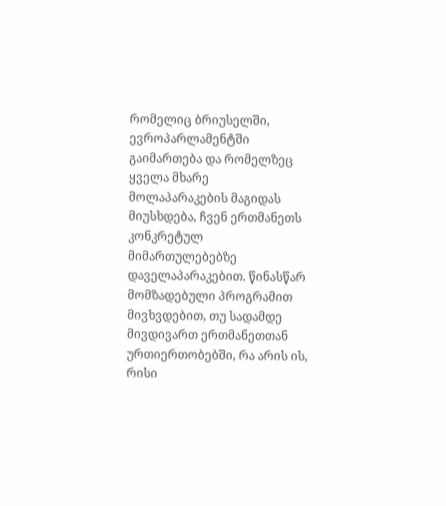რომელიც ბრიუსელში, ევროპარლამენტში გაიმართება და რომელზეც ყველა მხარე მოლაპარაკების მაგიდას მიუსხდება, ჩვენ ერთმანეთს კონკრეტულ მიმართულებებზე დაველაპარაკებით. წინასწარ მომზადებული პროგრამით მივხვდებით, თუ სადამდე მივდივართ ერთმანეთთან ურთიერთობებში, რა არის ის, რისი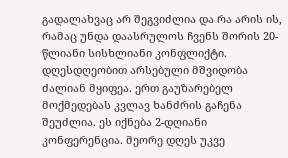გადალახვაც არ შეგვიძლია და რა არის ის, რამაც უნდა დაასრულოს ჩვენს შორის 20-წლიანი სისხლიანი კონფლიქტი. დღესდღეობით არსებული მშვიდობა ძალიან მყიფეა. ერთ გაუზარებელ მოქმედებას კვლავ ხანძრის გაჩენა შეუძლია. ეს იქნება 2-დღიანი კონფერენცია. მეორე დღეს უკვე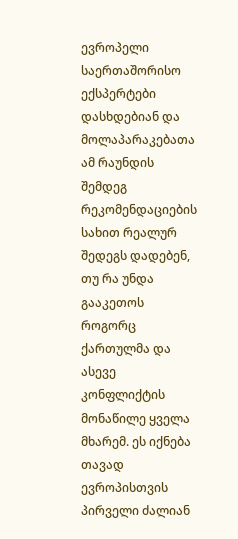ევროპელი საერთაშორისო ექსპერტები დასხდებიან და მოლაპარაკებათა ამ რაუნდის შემდეგ რეკომენდაციების სახით რეალურ შედეგს დადებენ, თუ რა უნდა გააკეთოს როგორც ქართულმა და ასევე კონფლიქტის მონაწილე ყველა მხარემ. ეს იქნება თავად ევროპისთვის პირველი ძალიან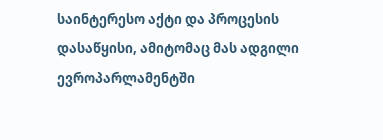საინტერესო აქტი და პროცესის დასაწყისი, ამიტომაც მას ადგილი ევროპარლამენტში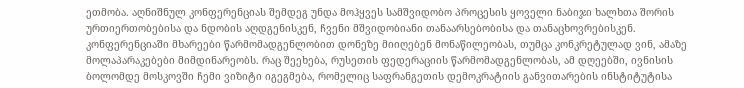ეთმობა. აღნიშნულ კონფერენციას შემდეგ უნდა მოჰყვეს სამშვიდობო პროცესის ყოველი ნაბიჯი ხალხთა შორის ურთიერთობებისა და ნდობის აღდგენისკენ, ჩვენი მშვიდობიანი თანაარსებობისა და თანაცხოვრებისკენ.
კონფერენციაში მხარეები წარმომადგენლობით დონეზე მიიღებენ მონაწილეობას, თუმცა კონკრეტულად ვინ, ამაზე მოლაპარაკებები მიმდინარეობს. რაც შეეხება, რუსეთის ფედერაციის წარმომადგენლობას, ამ დღეებში, ივნისის ბოლომდე მოსკოვში ჩემი ვიზიტი იგეგმება, რომელიც საფრანგეთის დემოკრატიის განვითარების ინსტიტუტისა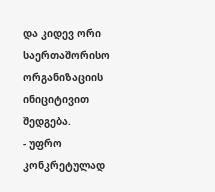და კიდევ ორი საერთაშორისო ორგანიზაციის ინიციტივით შედგება.
- უფრო კონკრეტულად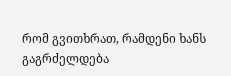რომ გვითხრათ, რამდენი ხანს გაგრძელდება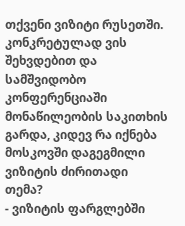თქვენი ვიზიტი რუსეთში. კონკრეტულად ვის შეხვდებით და სამშვიდობო კონფერენციაში მონაწილეობის საკითხის გარდა, კიდევ რა იქნება მოსკოვში დაგეგმილი ვიზიტის ძირითადი თემა?
- ვიზიტის ფარგლებში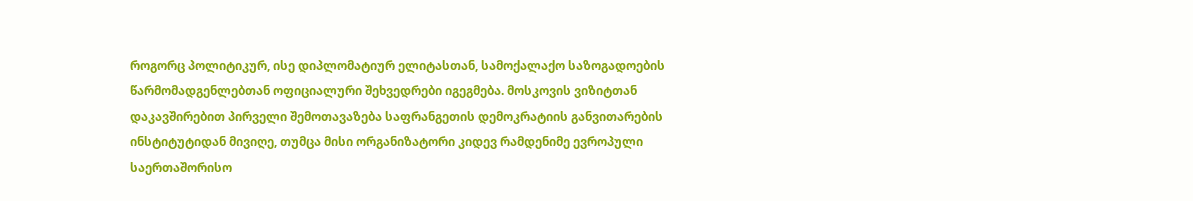როგორც პოლიტიკურ, ისე დიპლომატიურ ელიტასთან, სამოქალაქო საზოგადოების წარმომადგენლებთან ოფიციალური შეხვედრები იგეგმება. მოსკოვის ვიზიტთან დაკავშირებით პირველი შემოთავაზება საფრანგეთის დემოკრატიის განვითარების ინსტიტუტიდან მივიღე, თუმცა მისი ორგანიზატორი კიდევ რამდენიმე ევროპული საერთაშორისო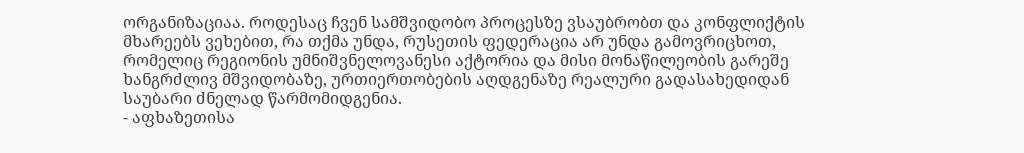ორგანიზაციაა. როდესაც ჩვენ სამშვიდობო პროცესზე ვსაუბრობთ და კონფლიქტის მხარეებს ვეხებით, რა თქმა უნდა, რუსეთის ფედერაცია არ უნდა გამოვრიცხოთ, რომელიც რეგიონის უმნიშვნელოვანესი აქტორია და მისი მონაწილეობის გარეშე ხანგრძლივ მშვიდობაზე, ურთიერთობების აღდგენაზე რეალური გადასახედიდან საუბარი ძნელად წარმომიდგენია.
- აფხაზეთისა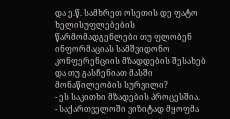და ე.წ. სამხრეთ ოსეთის დე ფატო ხელისუფლებების წარმომადგენლები თუ ფლობენ ინფორმაციას სამშვიდონო კონფერენციის მზადდების შესახებ და თუ გასჩენიათ მასში მონაწილეობის სურვილი?
- ეს საკითხი მზადების პროცესშია.
- საქართველოში ვიზიტად მყოფმა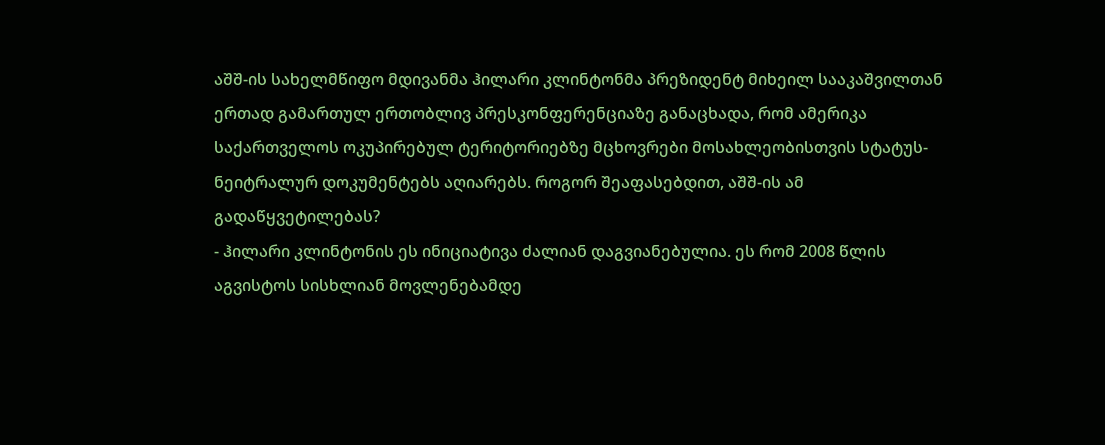აშშ-ის სახელმწიფო მდივანმა ჰილარი კლინტონმა პრეზიდენტ მიხეილ სააკაშვილთან ერთად გამართულ ერთობლივ პრესკონფერენციაზე განაცხადა, რომ ამერიკა საქართველოს ოკუპირებულ ტერიტორიებზე მცხოვრები მოსახლეობისთვის სტატუს-ნეიტრალურ დოკუმენტებს აღიარებს. როგორ შეაფასებდით, აშშ-ის ამ გადაწყვეტილებას?
- ჰილარი კლინტონის ეს ინიციატივა ძალიან დაგვიანებულია. ეს რომ 2008 წლის აგვისტოს სისხლიან მოვლენებამდე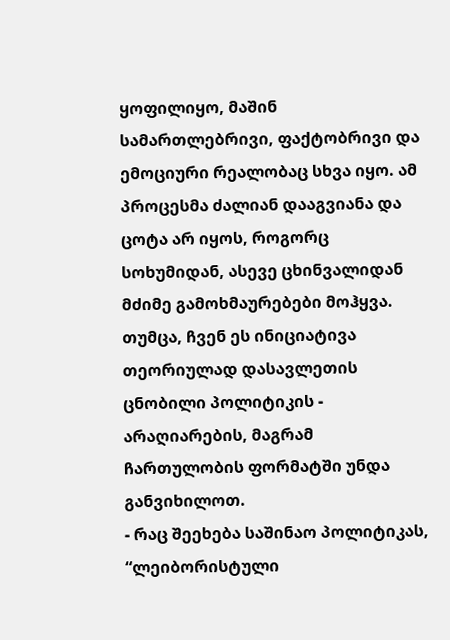ყოფილიყო, მაშინ სამართლებრივი, ფაქტობრივი და ემოციური რეალობაც სხვა იყო. ამ პროცესმა ძალიან დააგვიანა და ცოტა არ იყოს, როგორც სოხუმიდან, ასევე ცხინვალიდან მძიმე გამოხმაურებები მოჰყვა. თუმცა, ჩვენ ეს ინიციატივა თეორიულად დასავლეთის ცნობილი პოლიტიკის - არაღიარების, მაგრამ ჩართულობის ფორმატში უნდა განვიხილოთ.
- რაც შეეხება საშინაო პოლიტიკას, “ლეიბორისტული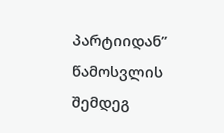პარტიიდან” წამოსვლის შემდეგ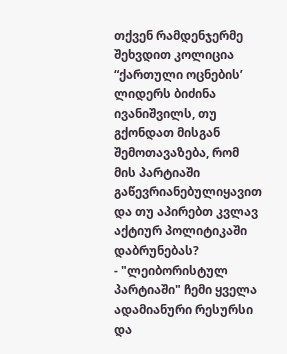თქვენ რამდენჯერმე შეხვდით კოლიცია “ქართული ოცნების’ ლიდერს ბიძინა ივანიშვილს, თუ გქონდათ მისგან შემოთავაზება, რომ მის პარტიაში გაწევრიანებულიყავით და თუ აპირებთ კვლავ აქტიურ პოლიტიკაში დაბრუნებას?
- "ლეიბორისტულ პარტიაში" ჩემი ყველა ადამიანური რესურსი და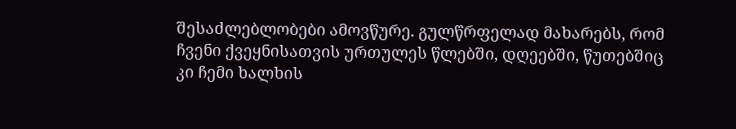შესაძლებლობები ამოვწურე. გულწრფელად მახარებს, რომ ჩვენი ქვეყნისათვის ურთულეს წლებში, დღეებში, წუთებშიც კი ჩემი ხალხის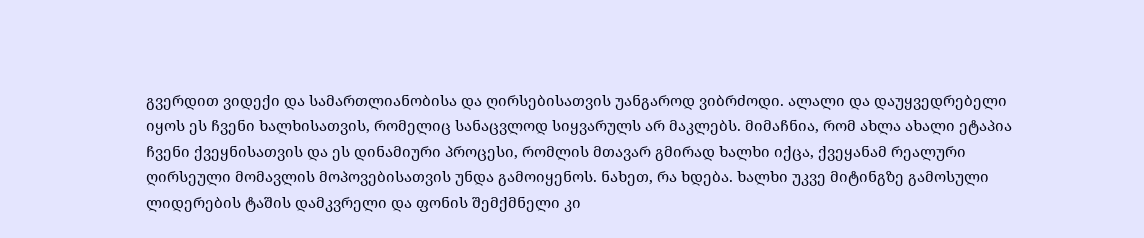გვერდით ვიდექი და სამართლიანობისა და ღირსებისათვის უანგაროდ ვიბრძოდი. ალალი და დაუყვედრებელი იყოს ეს ჩვენი ხალხისათვის, რომელიც სანაცვლოდ სიყვარულს არ მაკლებს. მიმაჩნია, რომ ახლა ახალი ეტაპია ჩვენი ქვეყნისათვის და ეს დინამიური პროცესი, რომლის მთავარ გმირად ხალხი იქცა, ქვეყანამ რეალური ღირსეული მომავლის მოპოვებისათვის უნდა გამოიყენოს. ნახეთ, რა ხდება. ხალხი უკვე მიტინგზე გამოსული ლიდერების ტაშის დამკვრელი და ფონის შემქმნელი კი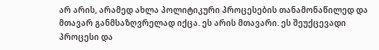არ არის, არამედ ახლა პოლიტიკური პროცესების თანამონაწილედ და მთავარ განმსაზღვრელად იქცა. ეს არის მთავარი. ეს შეუქცევადი პროცესი და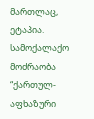მართლაც, ეტაპია. სამოქალაქო მოძრაობა “ქართულ-აფხაზური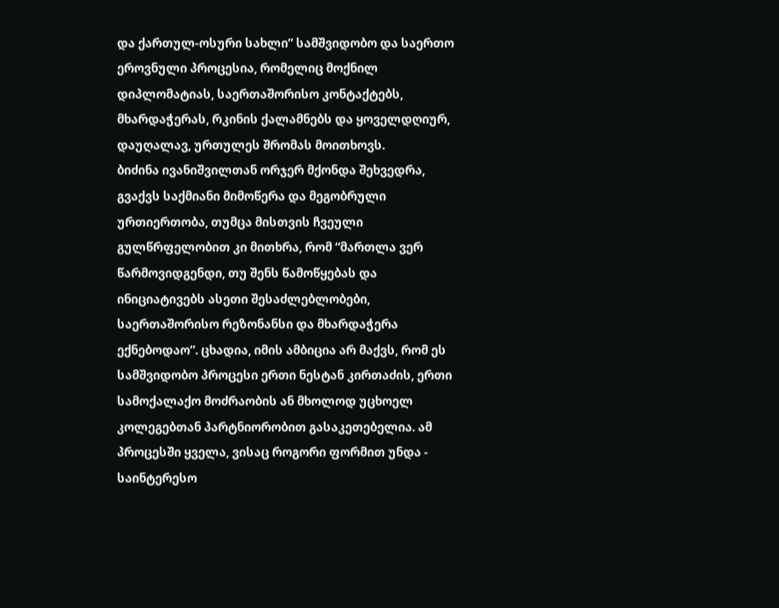და ქართულ-ოსური სახლი” სამშვიდობო და საერთო ეროვნული პროცესია, რომელიც მოქნილ დიპლომატიას, საერთაშორისო კონტაქტებს, მხარდაჭერას, რკინის ქალამნებს და ყოველდღიურ, დაუღალავ, ურთულეს შრომას მოითხოვს.
ბიძინა ივანიშვილთან ორჯერ მქონდა შეხვედრა, გვაქვს საქმიანი მიმოწერა და მეგობრული ურთიერთობა, თუმცა მისთვის ჩვეული გულწრფელობით კი მითხრა, რომ “მართლა ვერ წარმოვიდგენდი, თუ შენს წამოწყებას და ინიციატივებს ასეთი შესაძლებლობები, საერთაშორისო რეზონანსი და მხარდაჭერა ექნებოდაო”. ცხადია, იმის ამბიცია არ მაქვს, რომ ეს სამშვიდობო პროცესი ერთი ნესტან კირთაძის, ერთი სამოქალაქო მოძრაობის ან მხოლოდ უცხოელ კოლეგებთან პარტნიორობით გასაკეთებელია. ამ პროცესში ყველა, ვისაც როგორი ფორმით უნდა - საინტერესო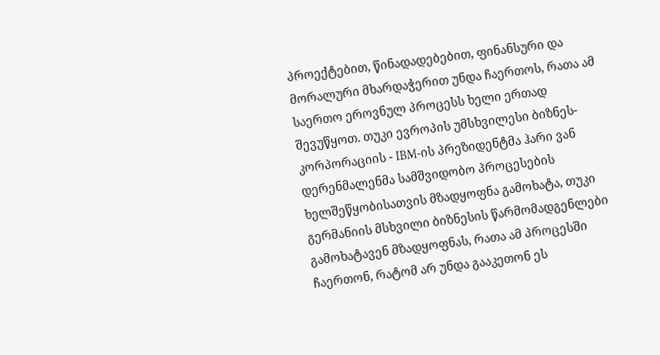პროექტებით, წინადადებებით, ფინანსური და მორალური მხარდაჭერით უნდა ჩაერთოს, რათა ამ საერთო ეროვნულ პროცესს ხელი ერთად შევუწყოთ. თუკი ევროპის უმსხვილესი ბიზნეს-კორპორაციის - IBM-ის პრეზიდენტმა ჰარი ვან დერენმალენმა სამშვიდობო პროცესების ხელშეწყობისათვის მზადყოფნა გამოხატა, თუკი გერმანიის მსხვილი ბიზნესის წარმომადგენლები გამოხატავენ მზადყოფნას, რათა ამ პროცესში ჩაერთონ, რატომ არ უნდა გააკეთონ ეს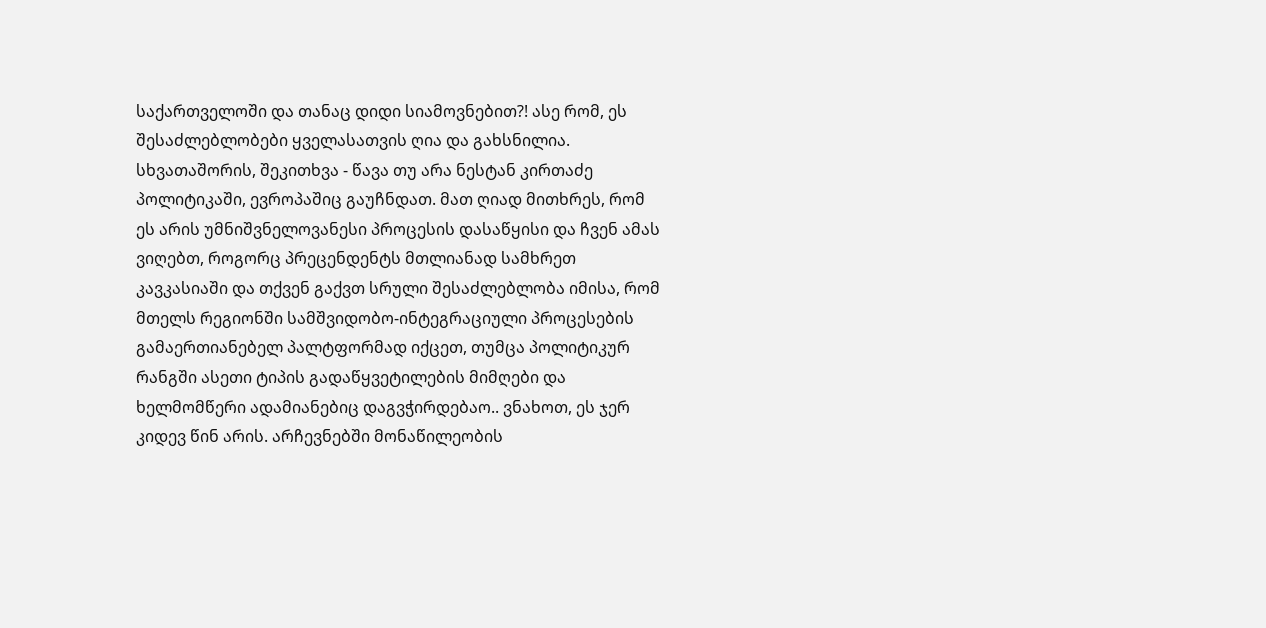საქართველოში და თანაც დიდი სიამოვნებით?! ასე რომ, ეს შესაძლებლობები ყველასათვის ღია და გახსნილია.
სხვათაშორის, შეკითხვა - წავა თუ არა ნესტან კირთაძე პოლიტიკაში, ევროპაშიც გაუჩნდათ. მათ ღიად მითხრეს, რომ ეს არის უმნიშვნელოვანესი პროცესის დასაწყისი და ჩვენ ამას ვიღებთ, როგორც პრეცენდენტს მთლიანად სამხრეთ კავკასიაში და თქვენ გაქვთ სრული შესაძლებლობა იმისა, რომ მთელს რეგიონში სამშვიდობო-ინტეგრაციული პროცესების გამაერთიანებელ პალტფორმად იქცეთ, თუმცა პოლიტიკურ რანგში ასეთი ტიპის გადაწყვეტილების მიმღები და ხელმომწერი ადამიანებიც დაგვჭირდებაო.. ვნახოთ, ეს ჯერ კიდევ წინ არის. არჩევნებში მონაწილეობის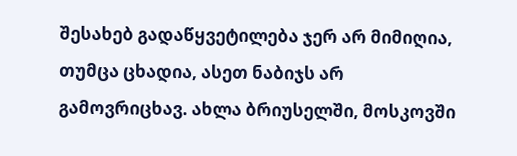შესახებ გადაწყვეტილება ჯერ არ მიმიღია, თუმცა ცხადია, ასეთ ნაბიჯს არ გამოვრიცხავ. ახლა ბრიუსელში, მოსკოვში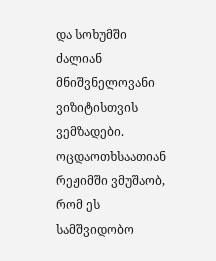და სოხუმში ძალიან მნიშვნელოვანი ვიზიტისთვის ვემზადები. ოცდაოთხსაათიან რეჟიმში ვმუშაობ, რომ ეს სამშვიდობო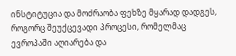ინსტიტუცია და მოძრაობა ფეხზე მყარად დადგეს, როგორც შეუქცევადი პროცესი, რომელმაც ევროპაში აღიარება და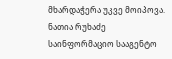მხარდაჭერა უკვე მოიპოვა.
ნათია რუხაძე
საინფორმაციო სააგენტო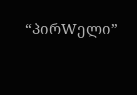“პირWელი”